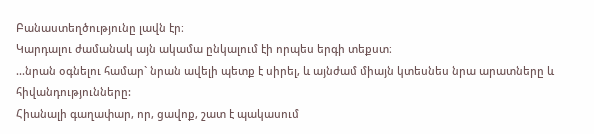Բանաստեղծությունը լավն էր։
Կարդալու ժամանակ այն ակամա ընկալում էի որպես երգի տեքստ։
...նրան օգնելու համար` նրան ավելի պետք է սիրել, և այնժամ միայն կտեսնես նրա արատները և հիվանդությունները:
Հիանալի գաղափար, որ, ցավոք, շատ է պակասում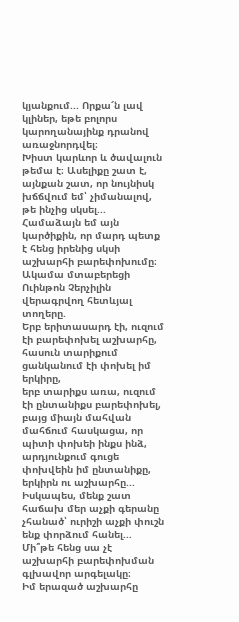կյանքում... Որքա՜ն լավ կլիներ, եթե բոլորս կարողանայինք դրանով առաջնորդվել։
Խիստ կարևոր և ծավալուն թեմա է։ Ասելիքը շատ է, այնքան շատ, որ նույնիսկ խճճվում եմ՝ չիմանալով, թե ինչից սկսել...
Համաձայն եմ այն կարծիքին, որ մարդ պետք է հենց իրենից սկսի աշխարհի բարեփոխումը։ Ակամա մտաբերեցի Ուինթոն Չերչիլին վերագրվող հետևյալ տողերը.
Երբ երիտասարդ էի, ուզում էի բարեփոխել աշխարհը,
հասուն տարիքում ցանկանում էի փոխել իմ երկիրը,
երբ տարիքս առա, ուզում էի ընտանիքս բարեփոխել,
բայց միայն մահվան մահճում հասկացա, որ պիտի փոխեի ինքս ինձ,
արդյունքում գուցե փոխվեին իմ ընտանիքը, երկիրն ու աշխարհը...
Իսկապես, մենք շատ հաճախ մեր աչքի գերանը չհանած՝ ուրիշի աչքի փուշն ենք փորձում հանել... Մի՞թե հենց սա չէ աշխարհի բարեփոխման գլխավոր արգելակը։
Իմ երազած աշխարհը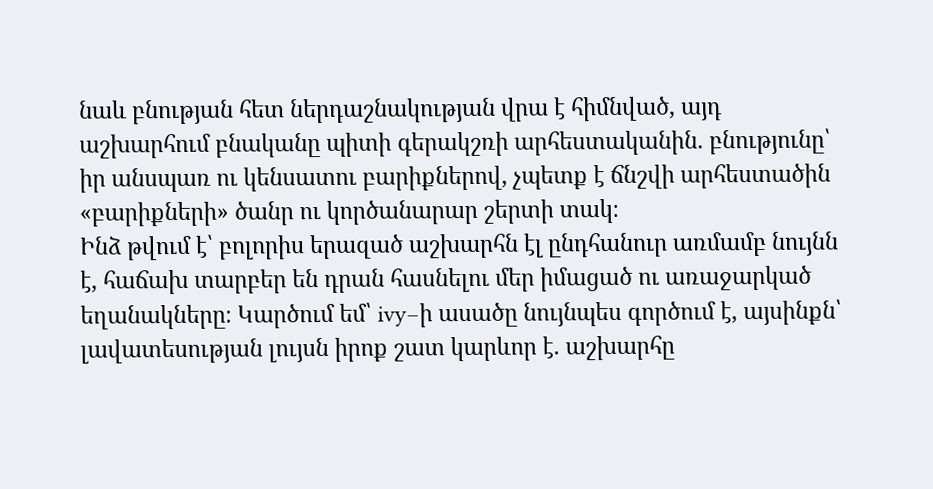նաև բնության հետ ներդաշնակության վրա է հիմնված, այդ աշխարհում բնականը պիտի գերակշռի արհեստականին. բնությունը՝ իր անսպառ ու կենսատու բարիքներով, չպետք է ճնշվի արհեստածին «բարիքների» ծանր ու կործանարար շերտի տակ։
Ինձ թվում է՝ բոլորիս երազած աշխարհն էլ ընդհանուր առմամբ նույնն է, հաճախ տարբեր են դրան հասնելու մեր իմացած ու առաջարկած եղանակները։ Կարծում եմ՝ ivy–ի ասածը նույնպես գործում է, այսինքն՝ լավատեսության լույսն իրոք շատ կարևոր է. աշխարհը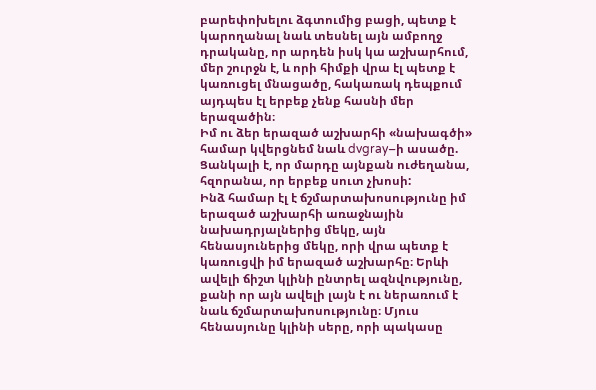բարեփոխելու ձգտումից բացի, պետք է կարողանալ նաև տեսնել այն ամբողջ դրականը, որ արդեն իսկ կա աշխարհում, մեր շուրջն է, և որի հիմքի վրա էլ պետք է կառուցել մնացածը, հակառակ դեպքում այդպես էլ երբեք չենք հասնի մեր երազածին։
Իմ ու ձեր երազած աշխարհի «նախագծի» համար կվերցնեմ նաև dvgray–ի ասածը.
Ցանկալի է, որ մարդը այնքան ուժեղանա, հզորանա, որ երբեք սուտ չխոսի:
Ինձ համար էլ է ճշմարտախոսությունը իմ երազած աշխարհի առաջնային նախադրյալներից մեկը, այն հենասյուներից մեկը, որի վրա պետք է կառուցվի իմ երազած աշխարհը։ Երևի ավելի ճիշտ կլինի ընտրել ազնվությունը, քանի որ այն ավելի լայն է ու ներառում է նաև ճշմարտախոսությունը։ Մյուս հենասյունը կլինի սերը, որի պակասը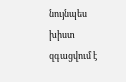նույնպես խիստ զգացվում է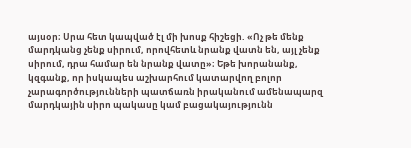այսօր։ Սրա հետ կապված էլ մի խոսք հիշեցի. «Ոչ թե մենք մարդկանց չենք սիրում, որովհետև նրանք վատն են, այլ չենք սիրում, դրա համար են նրանք վատը»։ Եթե խորանանք, կզգանք, որ իսկապես աշխարհում կատարվող բոլոր չարագործությունների պատճառն իրականում ամենապարզ մարդկային սիրո պակասը կամ բացակայությունն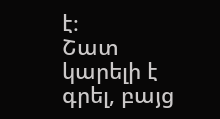է։
Շատ կարելի է գրել, բայց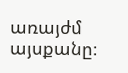առայժմ այսքանը։